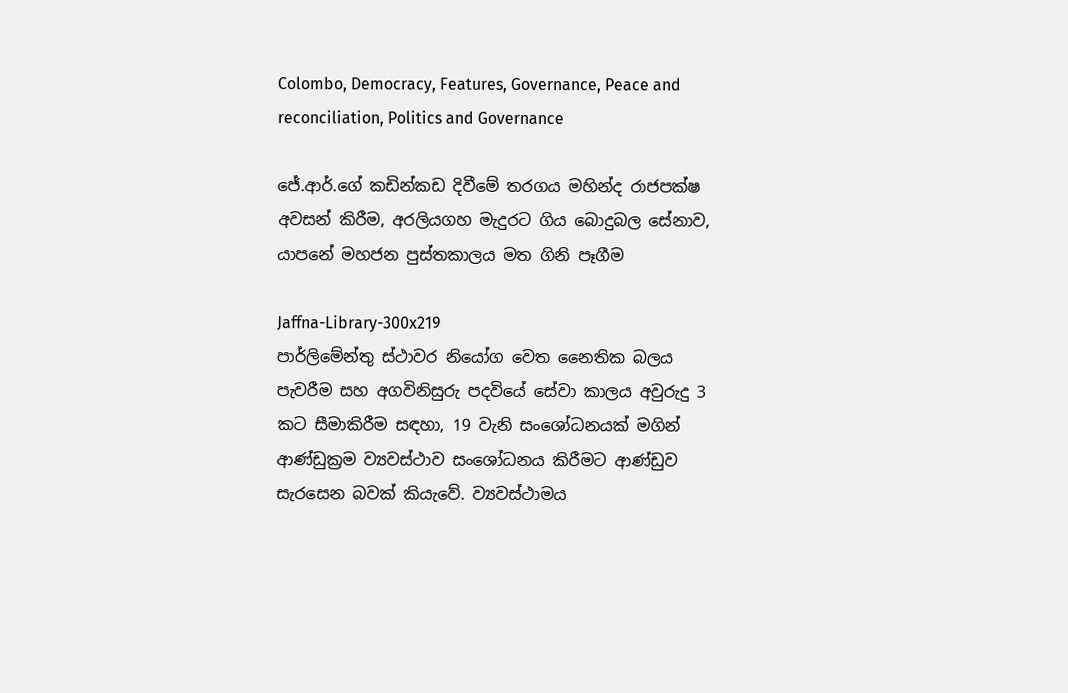Colombo, Democracy, Features, Governance, Peace and reconciliation, Politics and Governance

ජේ.ආර්.ගේ කඩින්කඩ දිවීමේ තරගය මහින්ද රාජපක්ෂ අවසන් කිරීම, අරලියගහ මැදුරට ගිය බොදුබල සේනාව, යාපනේ මහජන පුස්තකාලය මත ගිනි පෑගීම

Jaffna-Library-300x219
පාර්ලිමේන්තු ස්ථාවර නියෝග වෙත නෛතික බලය පැවරීම සහ අගවිනිසුරු පදවියේ සේවා කාලය අවුරුදු 3 කට සීමාකිරීම සඳහා, 19 වැනි සංශෝධනයක් මගින් ආණ්ඩුක්‍රම ව්‍යවස්ථාව සංශෝධනය කිරීමට ආණ්ඩුව සැරසෙන බවක් කියැවේ. ව්‍යවස්ථාමය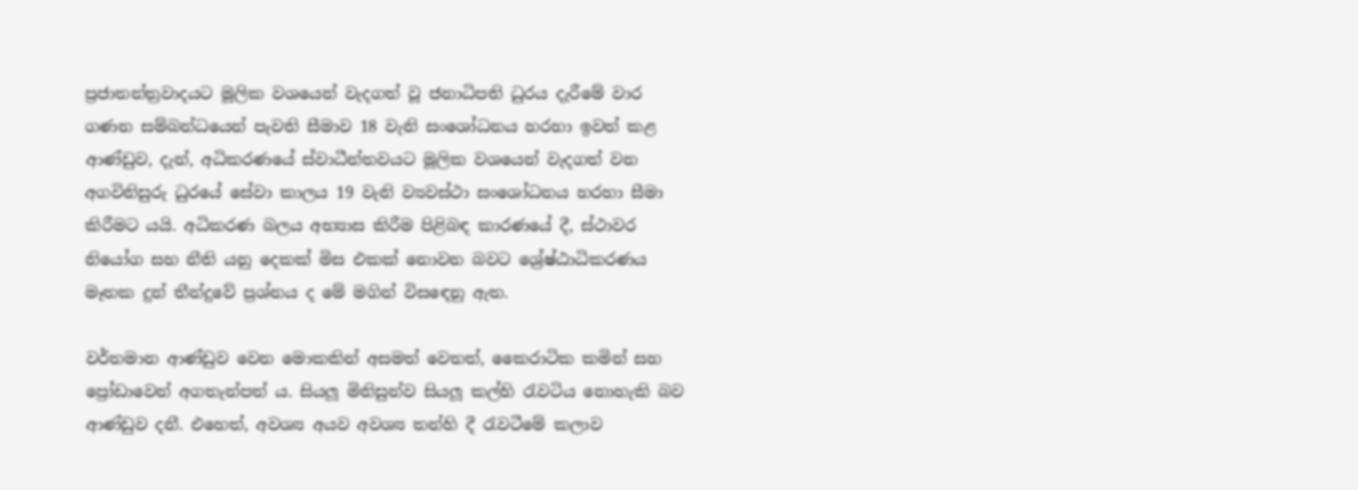ප්‍රජාතන්ත්‍රවාදයට මූලික වශයෙන් වැදගත් වූ ජනාධිපති ධුරය දැරීමේ වාර ගණන සම්බන්ධයෙන් පැවති සීමාව 18 වැනි සංශෝධනය හරහා ඉවත් කළ ආණ්ඩුව, දැන්, අධිකරණයේ ස්වාධීන්තවයට මූලික වශයෙන් වැදගත් වන අගවිනිසුරු ධුරයේ සේවා කාලය 19 වැනි ව්‍යවස්ථා සංශෝධනය හරහා සීමා කිරීමට යයි. අධිකරණ බලය අභ්‍යාස කිරීම පිළිබඳ කාරණයේ දී, ස්ථාවර නියෝග සහ නීති යනු දෙකක් මිස එකක් නොවන බවට ශ්‍රේෂ්ඨාධිකරණය මෑතක දුන් තීන්දුවේ ප්‍රශ්නය ද මේ මගින් විසඳෙනු ඇත.

වර්තමාන ආණ්ඩුව වෙන මොකකින් අසමත් වෙතත්, කෛරාටික කමින් සහ ප්‍රෝඩාවෙන් අගතැන්පත් ය. සියලූ මිනිසුන්ව සියලූ කල්හි රැවටිය නොහැකි බව ආණ්ඩුව දනී. එහෙත්, අවශ්‍ය අයව අවශ්‍ය තන්හි දී රැවටීමේ කලාව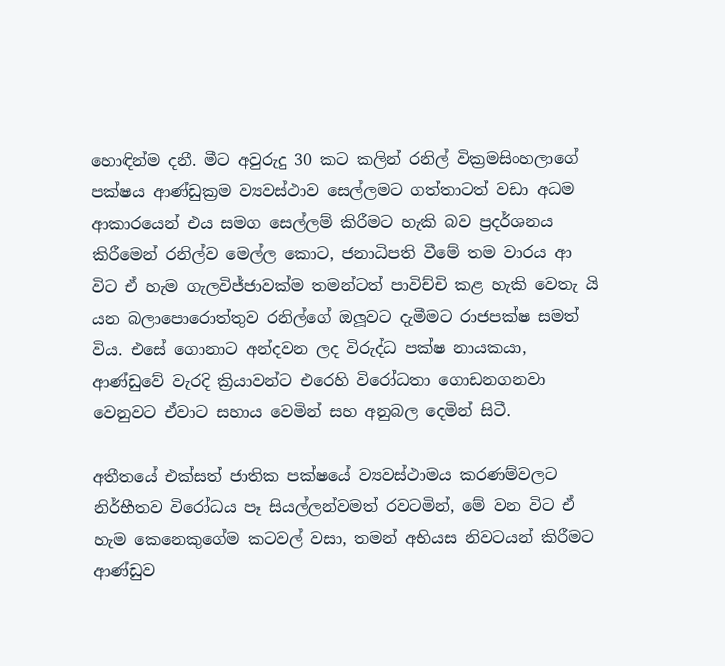හොඳින්ම දනී. මීට අවුරුදු 30 කට කලින් රනිල් වික්‍රමසිංහලාගේ පක්ෂය ආණ්ඩුක්‍රම ව්‍යවස්ථාව සෙල්ලමට ගත්තාටත් වඩා අධම ආකාරයෙන් එය සමග සෙල්ලම් කිරීමට හැකි බව ප්‍රදර්ශනය කිරීමෙන් රනිල්ව මෙල්ල කොට, ජනාධිපති වීමේ තම වාරය ආ විට ඒ හැම ගැලවිජ්ජාවක්ම තමන්ටත් පාවිච්චි කළ හැකි වෙතැ යි යන බලාපොරොත්තුව රනිල්ගේ ඔලූවට දැමීමට රාජපක්ෂ සමත් විය. එසේ ගොනාට අන්දවන ලද විරුද්ධ පක්ෂ නායකයා, ආණ්ඩුවේ වැරදි ක්‍රියාවන්ට එරෙහි විරෝධතා ගොඩනගනවා වෙනුවට ඒවාට සහාය වෙමින් සහ අනුබල දෙමින් සිටී.

අතීතයේ එක්සත් ජාතික පක්ෂයේ ව්‍යවස්ථාමය කරණම්වලට නිර්භීතව විරෝධය පෑ සියල්ලන්වමත් රවටමින්, මේ වන විට ඒ හැම කෙනෙකුගේම කටවල් වසා, තමන් අභියස නිවටයන් කිරීමට ආණ්ඩුව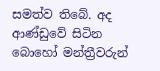සමත්ව තිබේ. අද ආණ්ඩුවේ සිටින බොහෝ මන්ත්‍රීවරුන්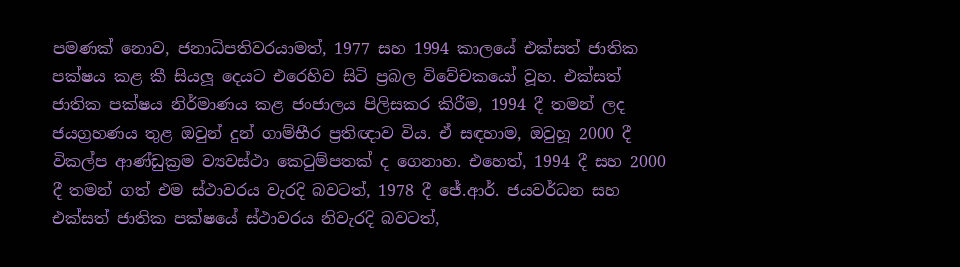පමණක් නොව, ජනාධිපතිවරයාමත්, 1977 සහ 1994 කාලයේ එක්සත් ජාතික පක්ෂය කළ කී සියලූ දෙයට එරෙහිව සිටි ප්‍රබල විවේචකයෝ වූහ. එක්සත් ජාතික පක්ෂය නිර්මාණය කළ ජංජාලය පිලිසකර කිරීම, 1994 දී තමන් ලද ජයග්‍රහණය තුළ ඔවුන් දුන් ගාම්භීර ප්‍රතිඥාව විය. ඒ සඳහාම, ඔවුහූ 2000 දී විකල්ප ආණ්ඩුක්‍රම ව්‍යවස්ථා කෙටුම්පතක් ද ගෙනාහ. එහෙත්, 1994 දී සහ 2000 දී තමන් ගත් එම ස්ථාවරය වැරදි බවටත්, 1978 දී ජේ.ආර්. ජයවර්ධන සහ එක්සත් ජාතික පක්ෂයේ ස්ථාවරය නිවැරදි බවටත්,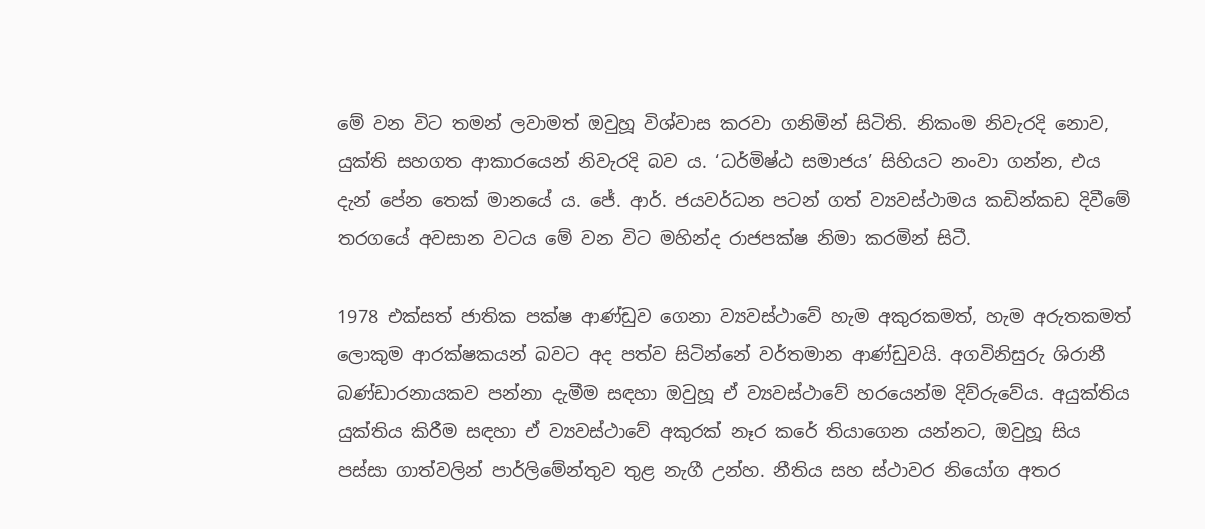මේ වන විට තමන් ලවාමත් ඔවුහූ විශ්වාස කරවා ගනිමින් සිටිති. නිකංම නිවැරදි නොව, යුක්ති සහගත ආකාරයෙන් නිවැරදි බව ය. ‘ධර්මිෂ්ඨ සමාජය’ සිහියට නංවා ගන්න, එය දැන් පේන තෙක් මානයේ ය. ජේ. ආර්. ජයවර්ධන පටන් ගත් ව්‍යවස්ථාමය කඩින්කඩ දිවීමේ තරගයේ අවසාන වටය මේ වන විට මහින්ද රාජපක්ෂ නිමා කරමින් සිටී.

1978 එක්සත් ජාතික පක්ෂ ආණ්ඩුව ගෙනා ව්‍යවස්ථාවේ හැම අකුරකමත්, හැම අරුතකමත් ලොකුම ආරක්ෂකයන් බවට අද පත්ව සිටින්නේ වර්තමාන ආණ්ඩුවයි. අගවිනිසුරු ශිරානී බණ්ඩාරනායකව පන්නා දැමීම සඳහා ඔවුහූ ඒ ව්‍යවස්ථාවේ හරයෙන්ම දිව්රුවේය. අයුක්තිය යුක්තිය කිරීම සඳහා ඒ ව්‍යවස්ථාවේ අකුරක් නෑර කරේ තියාගෙන යන්නට, ඔවුහූ සිය පස්සා ගාත්වලින් පාර්ලිමේන්තුව තුළ නැගී උන්හ. නීතිය සහ ස්ථාවර නියෝග අතර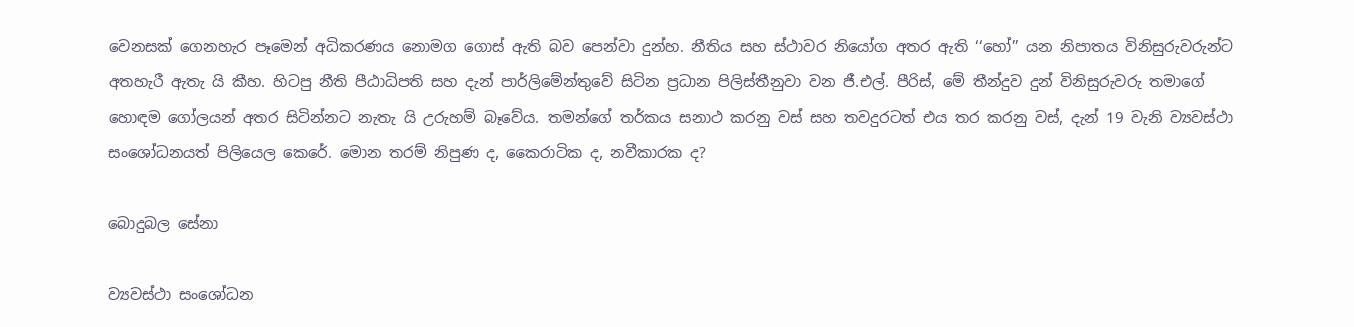වෙනසක් ගෙනහැර පෑමෙන් අධිකරණය නොමග ගොස් ඇති බව පෙන්වා දුන්හ. නීතිය සහ ස්ථාවර නියෝග අතර ඇති ‘‘හෝ’’ යන නිපාතය විනිසුරුවරුන්ට අතහැරී ඇතැ යි කීහ. හිටපු නීති පීඨාධිපති සහ දැන් පාර්ලිමේන්තුවේ සිටින ප්‍රධාන පිලිස්තීනුවා වන ජී.එල්. පීරිස්, මේ තීන්දුව දුන් විනිසුරුවරු තමාගේ හොඳම ගෝලයන් අතර සිටින්නට නැතැ යි උරුහම් බෑවේය. තමන්ගේ තර්කය සනාථ කරනු වස් සහ තවදුරටත් එය තර කරනු වස්, දැන් 19 වැනි ව්‍යවස්ථා සංශෝධනයත් පිලියෙල කෙරේ. මොන තරම් නිපුණ ද, කෛරාටික ද, නවීකාරක ද?

බොදුබල සේනා

ව්‍යවස්ථා සංශෝධන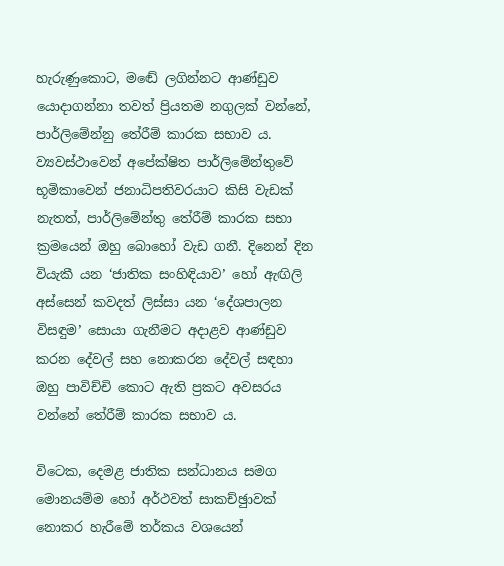හැරුණුකොට, මඬේ ලගින්නට ආණ්ඩුව යොදාගන්නා තවත් ප්‍රියතම නගුලක් වන්නේ, පාර්ලිමේන්නු තේරීම් කාරක සභාව ය. ව්‍යවස්ථාවෙන් අපේක්ෂිත පාර්ලිමේන්තුවේ භූමිකාවෙන් ජනාධිපතිවරයාට කිසි වැඩක් නැතත්, පාර්ලිමේන්තු තේරීම් කාරක සභා ක්‍රමයෙන් ඔහු බොහෝ වැඩ ගනී. දිනෙන් දින වියැකී යන ‘ජාතික සංහිඳියාව’ හෝ ඇඟිලි අස්සෙන් කවදත් ලිස්සා යන ‘දේශපාලන විසඳුම’ සොයා ගැනීමට අදාළව ආණ්ඩුව කරන දේවල් සහ නොකරන දේවල් සඳහා ඔහු පාවිච්චි කොට ඇති ප්‍රකට අවසරය වන්නේ තේරීම් කාරක සභාව ය.

විටෙක, දෙමළ ජාතික සන්ධානය සමග මොනයම්ම හෝ අර්ථවත් සාකච්ඡුාවක් නොකර හැරීමේ තර්කය වශයෙන්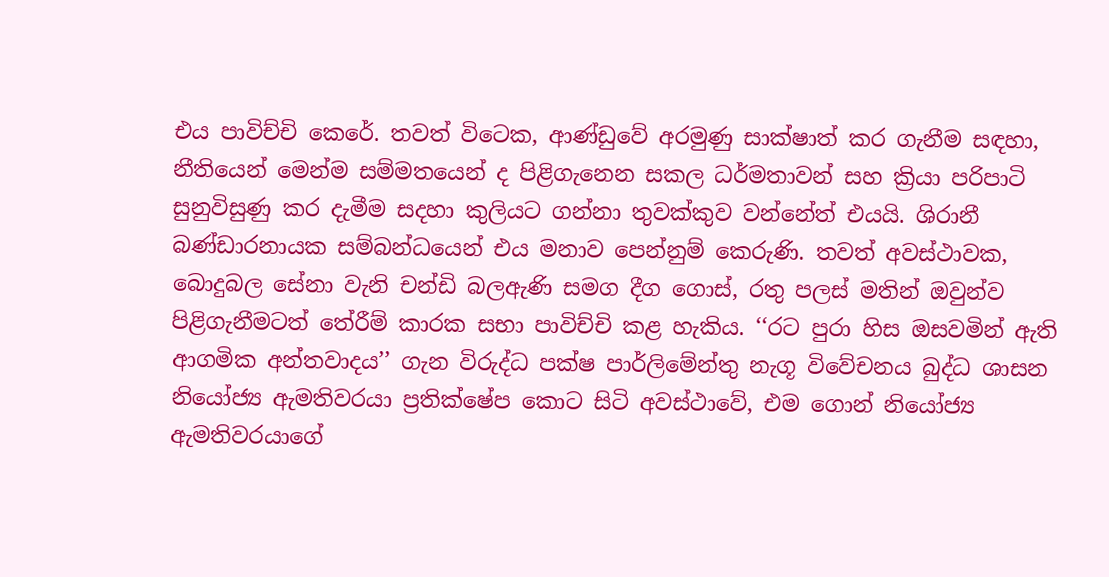එය පාවිච්චි කෙරේ. තවත් විටෙක, ආණ්ඩුවේ අරමුණු සාක්ෂාත් කර ගැනීම සඳහා, නීතියෙන් මෙන්ම සම්මතයෙන් ද පිළිගැනෙන සකල ධර්මතාවන් සහ ක්‍රියා පරිපාටි සුනුවිසුණු කර දැමීම සදහා කුලියට ගන්නා තුවක්කුව වන්නේත් එයයි. ශිරානී බණ්ඩාරනායක සම්බන්ධයෙන් එය මනාව පෙන්නුම් කෙරුණි. තවත් අවස්ථාවක, බොදුබල සේනා වැනි චන්ඩි බලඇණි සමග දීග ගොස්, රතු පලස් මතින් ඔවුන්ව පිළිගැනීමටත් තේරීම් කාරක සභා පාවිච්චි කළ හැකිය. ‘‘රට පුරා හිස ඔසවමින් ඇති ආගමික අන්තවාදය’’ ගැන විරුද්ධ පක්ෂ පාර්ලිමේන්තු නැගූ විවේචනය බුද්ධ ශාසන නියෝජ්‍ය ඇමතිවරයා ප්‍රතික්ෂේප කොට සිටි අවස්ථාවේ, එම ගොන් නියෝජ්‍ය ඇමතිවරයාගේ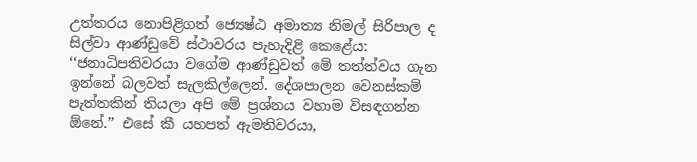උත්තරය නොපිළිගත් ජ්‍යෙෂ්ඨ අමාත්‍ය නිමල් සිරිපාල ද සිල්වා ආණ්ඩුවේ ස්ථාවරය පැහැදිළි කෙළේය: ‘‘ජනාධිපතිවරයා වගේම ආණ්ඩුවත් මේ තත්ත්වය ගැන ඉන්නේ බලවත් සැලකිල්ලෙන්. දේශපාලන වෙනස්කම් පැත්තකින් තියලා අපි මේ ප්‍රශ්නය වහාම විසඳගන්න ඕනේ.’’ එසේ කී යහපත් ඇමතිවරයා,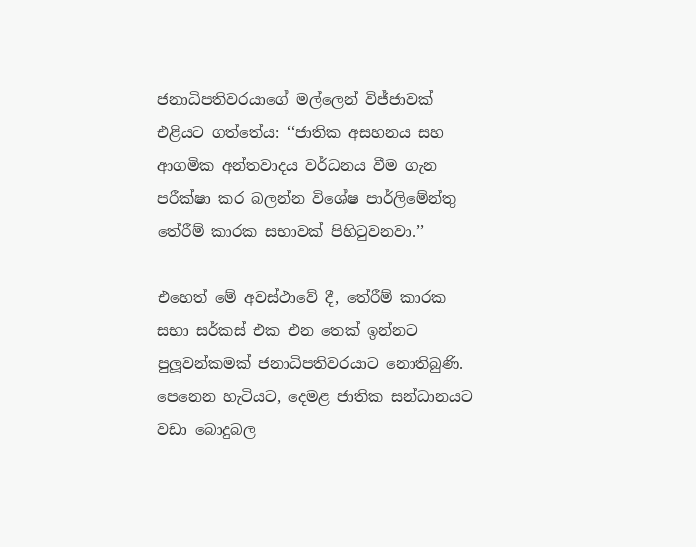ජනාධිපතිවරයාගේ මල්ලෙන් විජ්ජාවක් එළියට ගත්තේය: ‘‘ජාතික අසහනය සහ ආගමික අන්තවාදය වර්ධනය වීම ගැන පරීක්ෂා කර බලන්න විශේෂ පාර්ලිමේන්තු තේරීම් කාරක සභාවක් පිහිටුවනවා.’’

එහෙත් මේ අවස්ථාවේ දී, තේරීම් කාරක සභා සර්කස් එක එන තෙක් ඉන්නට පුලූවන්කමක් ජනාධිපතිවරයාට නොතිබුණි. පෙනෙන හැටියට, දෙමළ ජාතික සන්ධානයට වඩා බොදුබල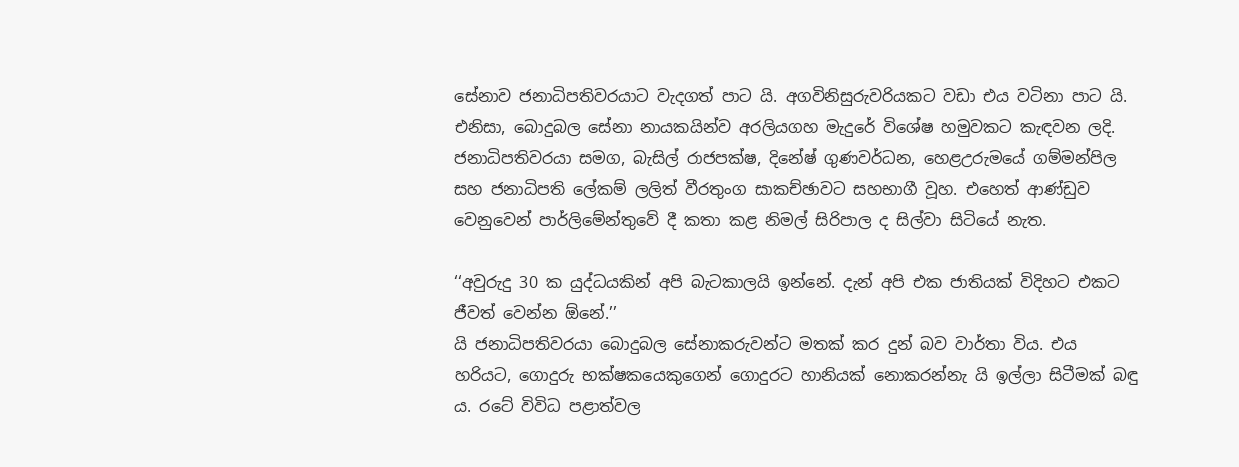සේනාව ජනාධිපතිවරයාට වැදගත් පාට යි. අගවිනිසුරුවරියකට වඩා එය වටිනා පාට යි. එනිසා, බොදුබල සේනා නායකයින්ව අරලියගහ මැදුරේ විශේෂ හමුවකට කැඳවන ලදි. ජනාධිපතිවරයා සමග, බැසිල් රාජපක්ෂ, දිනේෂ් ගුණවර්ධන, හෙළඋරුමයේ ගම්මන්පිල සහ ජනාධිපති ලේකම් ලලිත් වීරතුංග සාකච්ඡාවට සහභාගී වූහ. එහෙත් ආණ්ඩුව වෙනුවෙන් පාර්ලිමේන්තුවේ දී කතා කළ නිමල් සිරිපාල ද සිල්වා සිටියේ නැත.

‘‘අවුරුදු 30 ක යුද්ධයකින් අපි බැටකාලයි ඉන්නේ. දැන් අපි එක ජාතියක් විදිහට එකට ජීවත් වෙන්න ඕනේ.’’
යි ජනාධිපතිවරයා බොදුබල සේනාකරුවන්ට මතක් කර දුන් බව වාර්තා විය. එය හරියට, ගොදුරු භක්ෂකයෙකුගෙන් ගොදුරට හානියක් නොකරන්නැ යි ඉල්ලා සිටීමක් බඳු ය. රටේ විවිධ පළාත්වල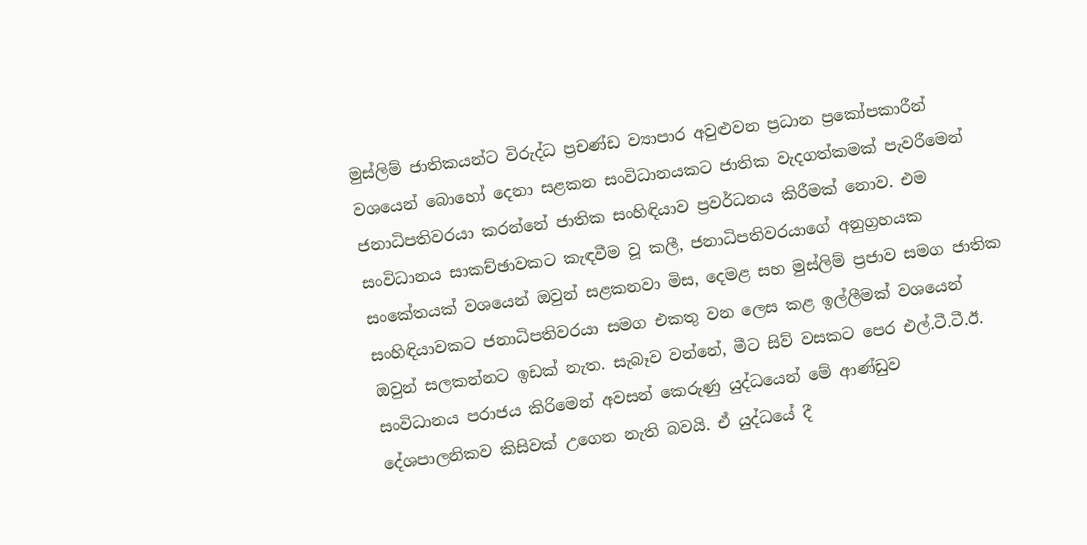මුස්ලිම් ජාතිකයන්ට විරුද්ධ ප්‍රචණ්ඩ ව්‍යාපාර අවුළුවන ප්‍රධාන ප්‍රකෝපකාරීන් වශයෙන් බොහෝ දෙනා සළකන සංවිධානයකට ජාතික වැදගත්කමක් පැවරීමෙන් ජනාධිපතිවරයා කරන්නේ ජාතික සංහිඳියාව ප්‍රවර්ධනය කිරීමක් නොව. එම සංවිධානය සාකච්ඡාවකට කැඳවීම වූ කලී, ජනාධිපතිවරයාගේ අනුග්‍රහයක සංකේතයක් වශයෙන් ඔවුන් සළකනවා මිස, දෙමළ සහ මුස්ලිම් ප්‍රජාව සමග ජාතික සංහිඳියාවකට ජනාධිපතිවරයා සමග එකතු වන ලෙස කළ ඉල්ලීමක් වශයෙන් ඔවුන් සලකන්නට ඉඩක් නැත. සැබෑව වන්නේ, මීට සිව් වසකට පෙර එල්.ටී.ටී.ඊ. සංවිධානය පරාජය කිරිමෙන් අවසන් කෙරුණු යුද්ධයෙන් මේ ආණ්ඩුව දේශපාලනිකව කිසිවක් උගෙන නැති බවයි. ඒ යුද්ධයේ දී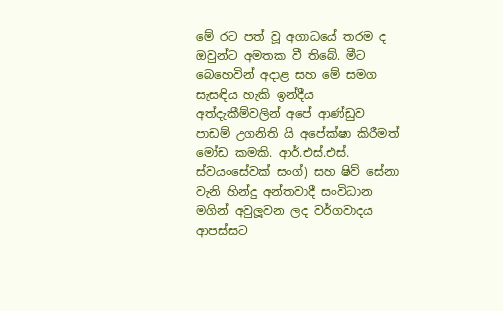මේ රට පත් වූ අගාධයේ තරම ද ඔවුන්ට අමතක වී තිබේ. මීට බෙහෙවින් අදාළ සහ මේ සමග සැසඳිය හැකි ඉන්දීය අත්දැකීම්වලින් අපේ ආණ්ඩුව පාඩම් උගනිති යි අපේක්ෂා කිරීමත් මෝඩ කමකි. ආර්.එස්.එස්. ස්වයංසේවක් සංග්) සහ ෂිව් සේනා වැනි හින්දු අන්තවාදී සංවිධාන මගින් අවුලූවන ලද වර්ගවාදය ආපස්සට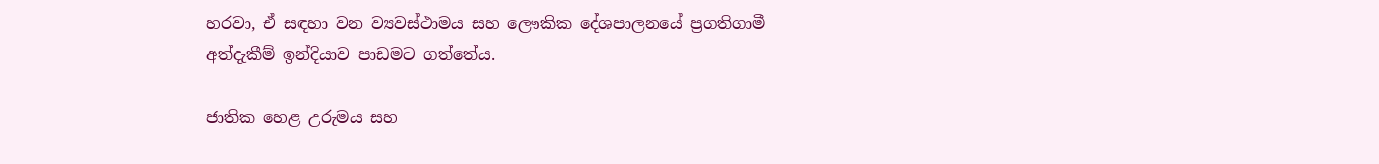හරවා, ඒ සඳහා වන ව්‍යවස්ථාමය සහ ලෞකික දේශපාලනයේ ප්‍රගතිගාමී අත්දැකීම් ඉන්දියාව පාඩමට ගත්තේය.

ජාතික හෙළ උරුමය සහ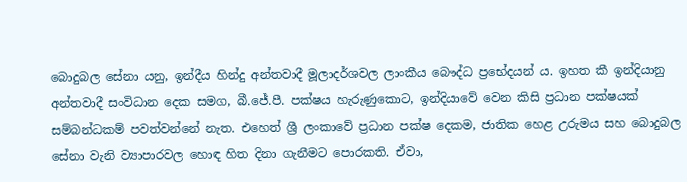බොදුබල සේනා යනු, ඉන්දීය හින්දු අන්තවාදී මූලාදර්ශවල ලාංකීය බෞද්ධ ප්‍රභේදයන් ය. ඉහත කී ඉන්දියානු අන්තවාදී සංවිධාන දෙක සමග, බී.ජේ.පී. පක්ෂය හැරුණුකොට, ඉන්දියාවේ වෙන කිසි ප්‍රධාන පක්ෂයක් සම්බන්ධකම් පවත්වන්නේ නැත. එහෙත් ශ්‍රී ලංකාවේ ප්‍රධාන පක්ෂ දෙකම, ජාතික හෙළ උරුමය සහ බොදුබල සේනා වැනි ව්‍යාපාරවල හොඳ හිත දිනා ගැනීමට පොරකති. ඒවා,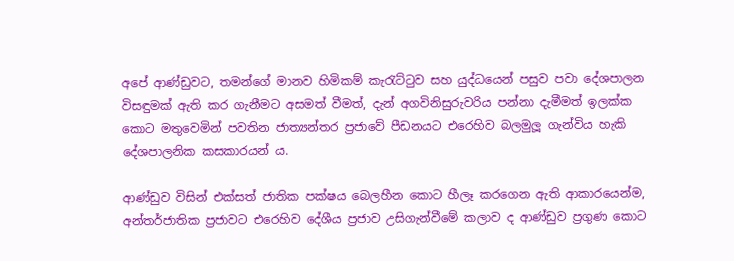අපේ ආණ්ඩුවට, තමන්ගේ මානව හිමිකම් කැරැට්ටුව සහ යුද්ධයෙන් පසුව පවා දේශපාලන විසඳුමක් ඇති කර ගැනීමට අසමත් වීමත්, දැන් අගවිනිසුරුවරිය පන්නා දැමීමත් ඉලක්ක කොට මතුවෙමින් පවතින ජාත්‍යන්තර ප්‍රජාවේ පීඩනයට එරෙහිව බලමුලූ ගැන්විය හැකි දේශපාලනික කසකාරයන් ය.

ආණ්ඩුව විසින් එක්සත් ජාතික පක්ෂය බෙලහීන කොට හීලෑ කරගෙන ඇති ආකාරයෙන්ම, අන්තර්ජාතික ප්‍රජාවට එරෙහිව දේශීය ප්‍රජාව උසිගැන්වීමේ කලාව ද ආණ්ඩුව ප්‍රගුණ කොට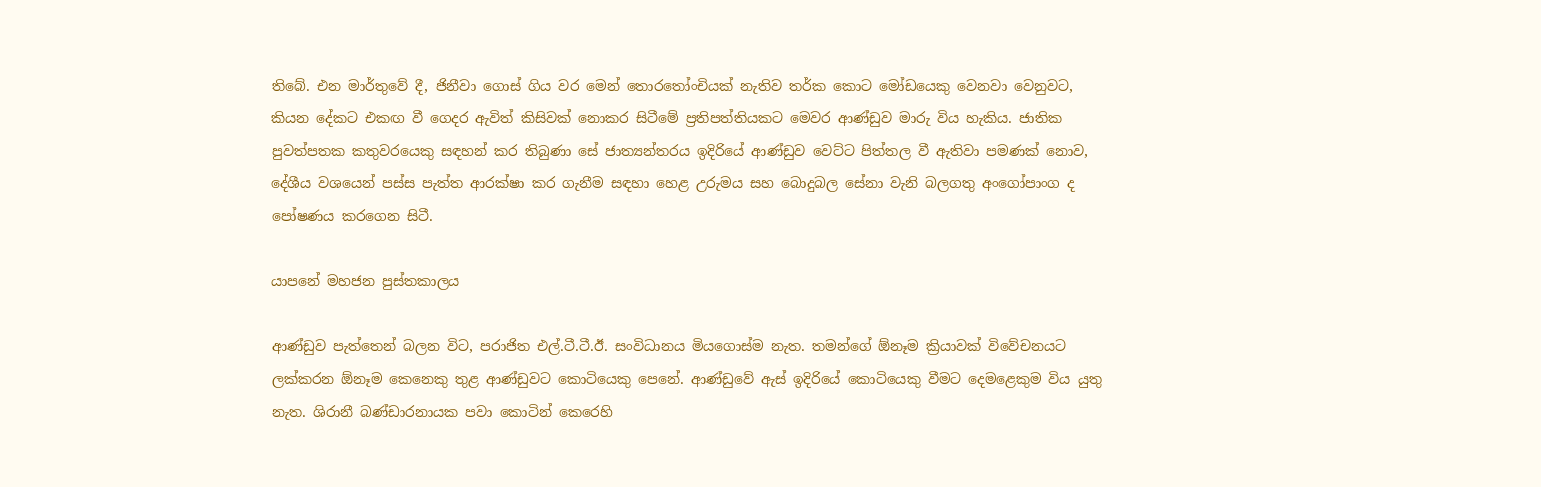තිබේ. එන මාර්තුවේ දී, ජිනීවා ගොස් ගිය වර මෙන් තොරතෝංචියක් නැතිව තර්ක කොට මෝඩයෙකු වෙනවා වෙනුවට, කියන දේකට එකඟ වී ගෙදර ඇවිත් කිසිවක් නොකර සිටීමේ ප්‍රතිපත්තියකට මෙවර ආණ්ඩුව මාරු විය හැකිය. ජාතික පුවත්පතක කතුවරයෙකු සඳහන් කර තිබුණා සේ ජාත්‍යන්තරය ඉදිරියේ ආණ්ඩුව වෙට්ට පිත්තල වී ඇතිවා පමණක් නොව, දේශීය වශයෙන් පස්ස පැත්ත ආරක්ෂා කර ගැනීම සඳහා හෙළ උරුමය සහ බොදුබල සේනා වැනි බලගතු අංගෝපාංග ද පෝෂණය කරගෙන සිටී.

යාපනේ මහජන පුස්තකාලය

ආණ්ඩුව පැත්තෙන් බලන විට, පරාජිත එල්.ටී.ටී.ඊ. සංවිධානය මියගොස්ම නැත. තමන්ගේ ඕනෑම ක්‍රියාවක් විවේචනයට ලක්කරන ඕනෑම කෙනෙකු තුළ ආණ්ඩුවට කොටියෙකු පෙනේ. ආණ්ඩුවේ ඇස් ඉදිරියේ කොටියෙකු වීමට දෙමළෙකුම විය යුතු නැත. ශිරානී බණ්ඩාරනායක පවා කොටින් කෙරෙහි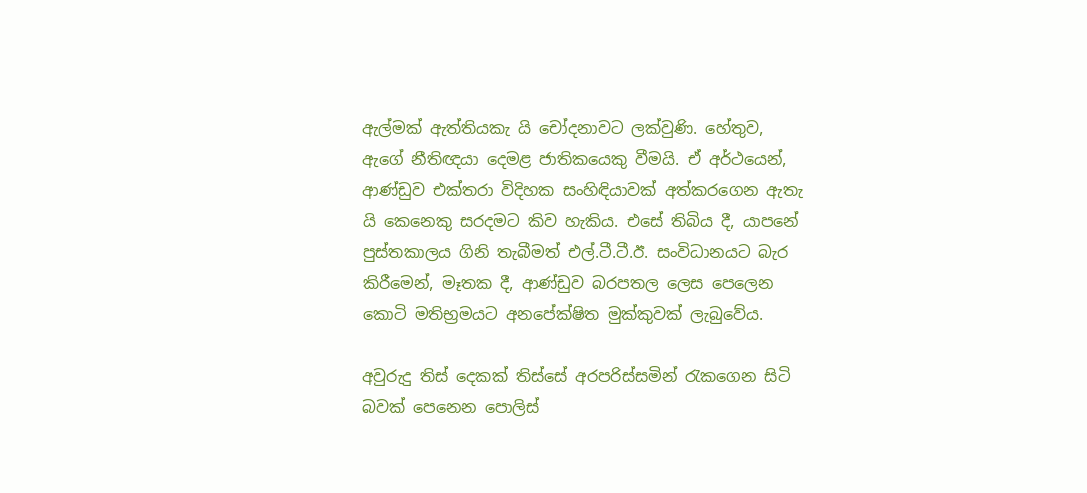ඇල්මක් ඇත්තියකැ යි චෝදනාවට ලක්වුණි. හේතුව, ඇගේ නීතිඥයා දෙමළ ජාතිකයෙකු වීමයි. ඒ අර්ථයෙන්, ආණ්ඩුව එක්තරා විදිහක සංහිඳියාවක් අත්කරගෙන ඇතැ යි කෙනෙකු සරදමට කිව හැකිය. එසේ තිබිය දී, යාපනේ පුස්තකාලය ගිනි තැබීමත් එල්.ටී.ටී.ඊ. සංවිධානයට බැර කිරීමෙන්, මෑතක දී, ආණ්ඩුව බරපතල ලෙස පෙලෙන කොටි මතිභ්‍රමයට අනපේක්ෂිත මුක්කුවක් ලැබුවේය.

අවුරුදු තිස් දෙකක් තිස්සේ අරපරිස්සමින් රැකගෙන සිටි බවක් පෙනෙන පොලිස්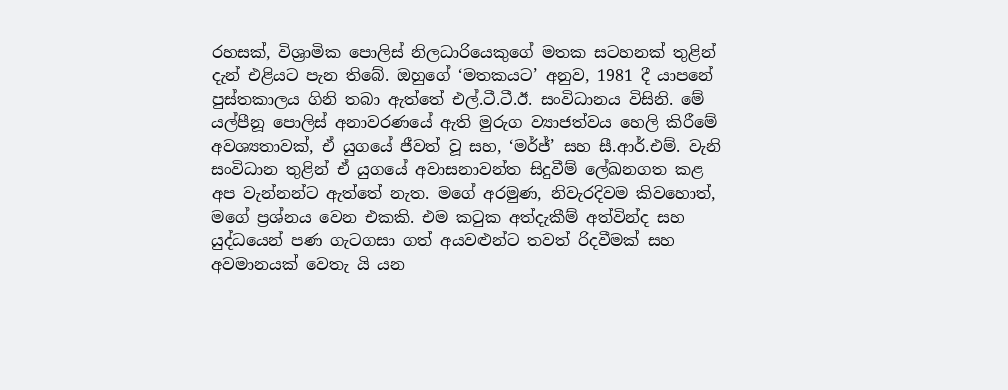රහසක්, විශ්‍රාමික පොලිස් නිලධාරියෙකුගේ මතක සටහනක් තුළින් දැන් එළියට පැන තිබේ. ඔහුගේ ‘මතකයට’ අනුව, 1981 දී යාපනේ පුස්තකාලය ගිනි තබා ඇත්තේ එල්.ටී.ටී.ඊ. සංවිධානය විසිනි. මේ යල්පීනූ පොලිස් අනාවරණයේ ඇති මුරුග ව්‍යාජත්වය හෙලි කිරීමේ අවශ්‍යතාවක්, ඒ යුගයේ ජීවත් වූ සහ, ‘මර්ජ්’ සහ සී.ආර්.එම්. වැනි සංවිධාන තුළින් ඒ යුගයේ අවාසනාවන්ත සිදුවීම් ලේඛනගත කළ අප වැන්නන්ට ඇත්තේ නැත. මගේ අරමුණ, නිවැරදිවම කිවහොත්, මගේ ප්‍රශ්නය වෙන එකකි. එම කටුක අත්දැකීම් අත්වින්ද සහ යුද්ධයෙන් පණ ගැටගසා ගත් අයවළුන්ට තවත් රිදවීමක් සහ අවමානයක් වෙතැ යි යන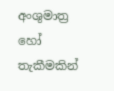අංශුමාත්‍ර හෝ තැකීමකින්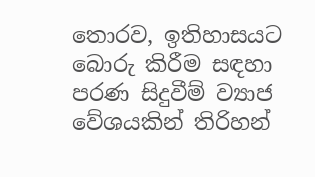තොරව, ඉතිහාසයට බොරු කිරීම සඳහා පරණ සිදුවීම් ව්‍යාජ වේශයකින් තිරිහන්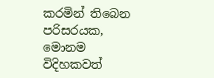කරමින් තිබෙන පරිසරයක, මොනම විදිහකවත්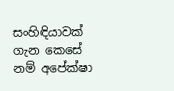සංහිඳියාවක් ගැන කෙසේ නම් අපේක්ෂා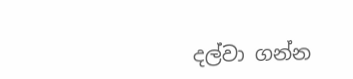දල්වා ගන්න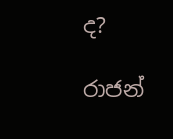ද?

රාජන්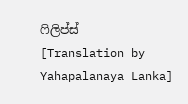ෆිලිප්ස්
[Translation by Yahapalanaya Lanka]